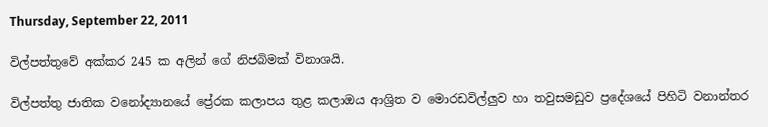Thursday, September 22, 2011

විල්පත්තුවේ අක්කර 245 ක අලින් ගේ නිජබිමක් විනාශයි.

විල්පත්තු ජාතික වනෝද්‍යානයේ ප්‍රේරක කලාපය තුළ කලාඔය ආශ්‍රිත ව මොරඩවිල්ලුව හා තවුසමඩුව ප්‍රදේශයේ පිහිටි වනාන්තර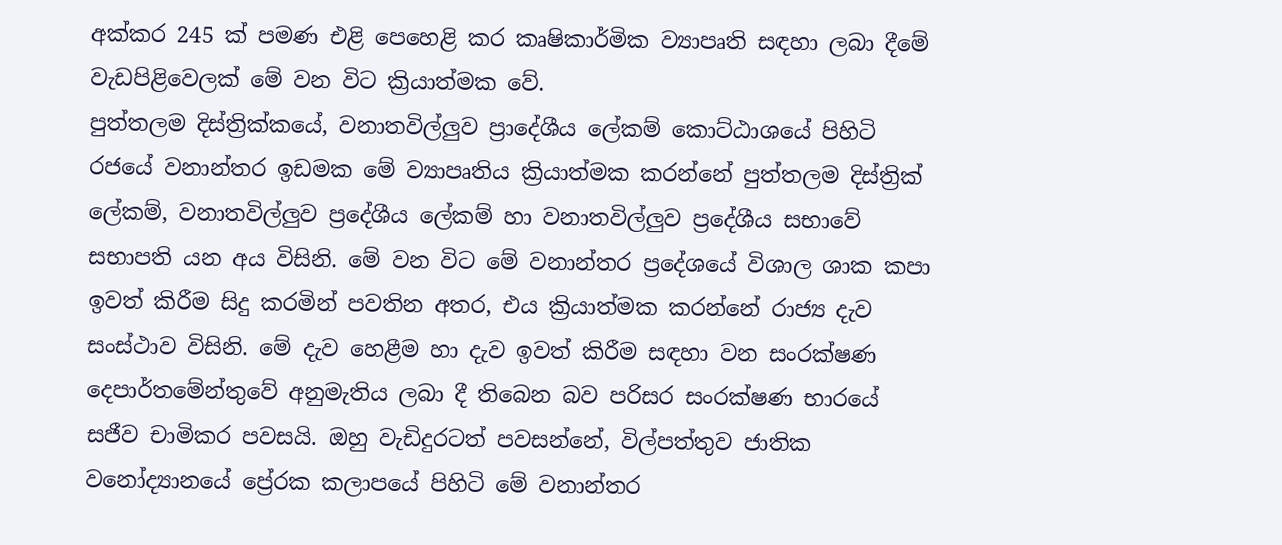අක්කර 245 ක් පමණ එළි පෙහෙළි කර කෘෂිකාර්මික ව්‍යාපෘති සඳහා ලබා දීමේ වැඩපිළිවෙලක් මේ වන විට ක්‍රියාත්මක වේ.
පුත්තලම දිස්ත්‍රික්කයේ, වනාතවිල්ලුව ප්‍රාදේශීය ලේකම් කොට්ඨාශයේ පිහිටි රජයේ වනාන්තර ඉඩමක මේ ව්‍යාපෘතිය ක්‍රියාත්මක කරන්නේ පුත්තලම දිස්ත්‍රික් ලේකම්, වනාතවිල්ලුව ප්‍රදේශීය ලේකම් හා වනාතවිල්ලුව ප්‍රදේශීය සභාවේ සභාපති යන අය විසිනි. මේ වන විට මේ වනාන්තර ප්‍රදේශයේ විශාල ශාක කපා ඉවත් කිරීම සිදු කරමින් පවතින අතර, එය ක්‍රියාත්මක කරන්නේ රාජ්‍ය දැව සංස්ථාව විසිනි. මේ දැව හෙළීම හා දැව ඉවත් කිරීම සඳහා වන සංරක්ෂණ දෙපාර්තමේන්තුවේ අනුමැතිය ලබා දී තිබෙන බව පරිසර සංරක්ෂණ භාරයේ සජීව චාමිකර පවසයි. ඔහු වැඩිදුරටත් පවසන්නේ, විල්පත්තුව ජාතික වනෝද්‍යානයේ ප්‍රේරක කලාපයේ පිහිටි මේ වනාන්තර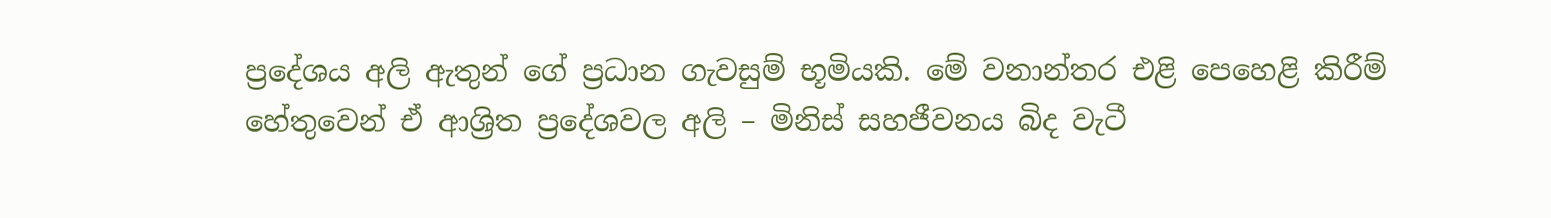ප්‍රදේශය අලි ඇතුන් ගේ ප්‍රධාන ගැවසුම් භූමියකි. මේ වනාන්තර එළි පෙහෙළි කිරීම් හේතුවෙන් ඒ ආශ්‍රිත ප්‍රදේශවල අලි – මිනිස් සහජීවනය බිද වැටී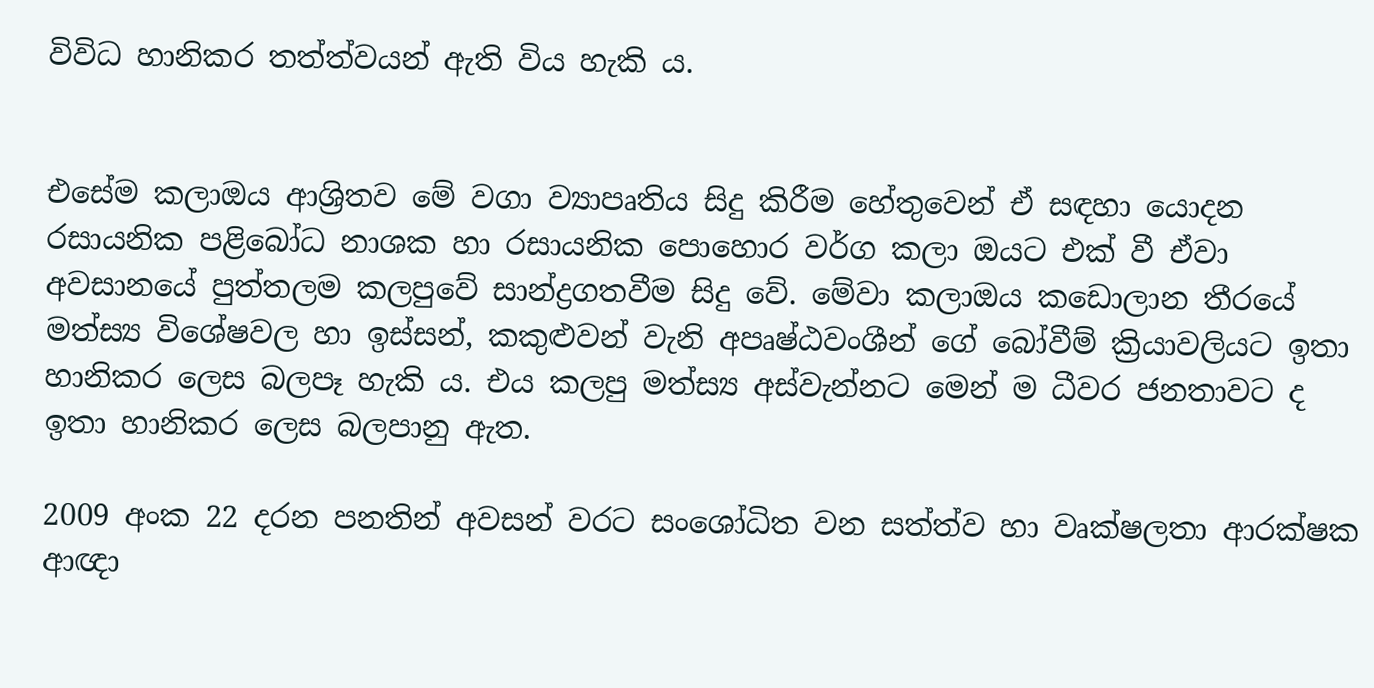විවිධ හානිකර තත්ත්වයන් ඇති විය හැකි ය.


එසේම කලාඔය ආශ්‍රිතව මේ වගා ව්‍යාපෘතිය සිදු කිරීම හේතුවෙන් ඒ සඳහා යොදන රසායනික පළිබෝධ නාශක හා රසායනික පොහොර වර්ග කලා ඔයට එක් වී ඒවා අවසානයේ පුත්තලම කලපුවේ සාන්ද්‍රගතවීම සිදු වේ. මේවා කලාඔය කඩොලාන තීරයේ මත්ස්‍ය විශේෂවල හා ඉස්සන්, කකුළුවන් වැනි අපෘෂ්ඨවංශීන් ගේ බෝවීම් ක්‍රියාවලියට ඉතා හානිකර ලෙස බලපෑ හැකි ය. එය කලපු මත්ස්‍ය අස්වැන්නට මෙන් ම ධීවර ජනතාවට ද ඉතා හානිකර ලෙස බලපානු ඇත.

2009 අංක 22 දරන පනතින් අවසන් වරට සංශෝධිත වන සත්ත්ව හා වෘක්ෂලතා ආරක්ෂක ආඥා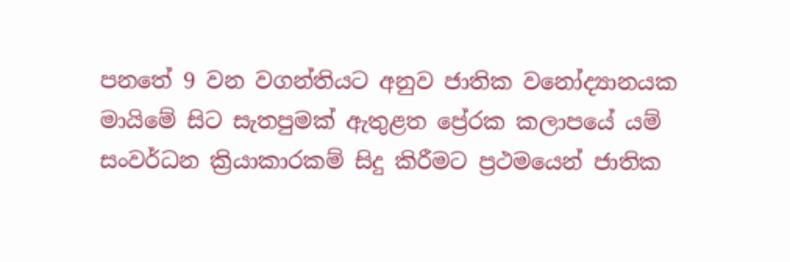පනතේ 9 වන වගන්තියට අනුව ජාතික වනෝද්‍යානයක මායිමේ සිට සැතපුමක් ඇතුළත ප්‍රේරක කලාපයේ යම් සංවර්ධන ක්‍රියාකාරකම් සිදු කිරීමට ප්‍රථමයෙන් ජාතික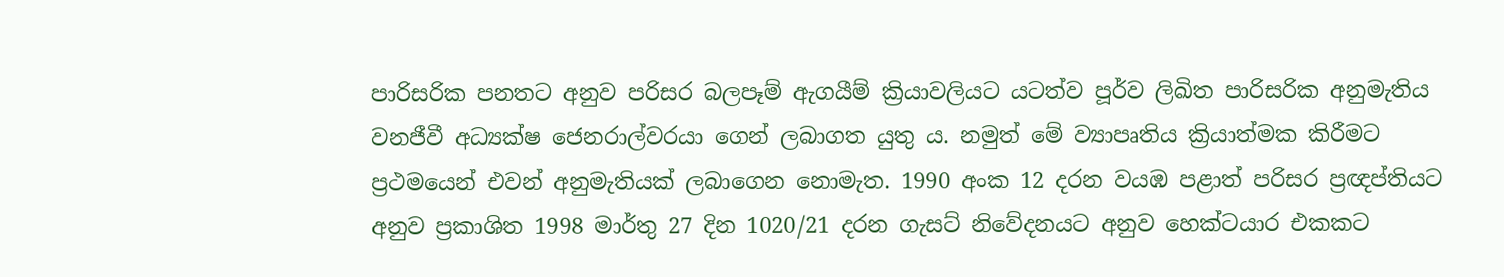පාරිසරික පනතට අනුව පරිසර බලපෑම් ඇගයීම් ක්‍රියාවලියට යටත්ව පූර්ව ලිඛිත පාරිසරික අනුමැතිය වනජීවී අධ්‍යක්ෂ ජෙනරාල්වරයා ගෙන් ලබාගත යුතු ය. නමුත් මේ ව්‍යාපෘතිය ක්‍රියාත්මක කිරීමට ප්‍රථමයෙන් එවන් අනුමැතියක් ලබාගෙන නොමැත. 1990 අංක 12 දරන වයඹ පළාත් පරිසර ප්‍රඥප්තියට අනුව ප්‍රකාශිත 1998 මාර්තු 27 දින 1020/21 දරන ගැසට් නිවේදනයට අනුව හෙක්ටයාර එකකට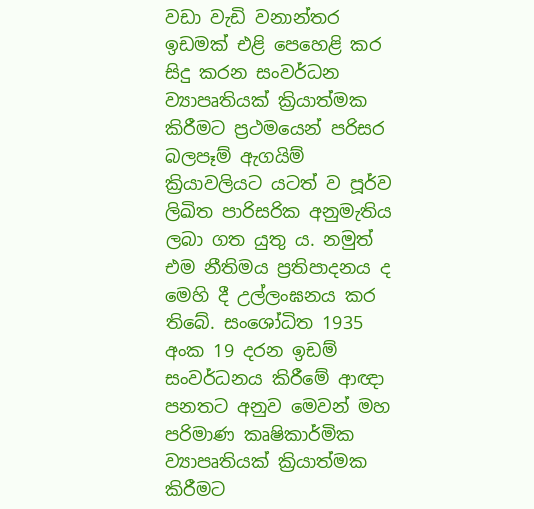වඩා වැඩි වනාන්තර ඉඩමක් එළි පෙහෙළි කර සිදු කරන සංවර්ධන ව්‍යාපෘතියක් ක්‍රියාත්මක කිරීමට ප්‍රථමයෙන් පරිසර බලපෑම් ඇගයිම් ක්‍රියාවලියට යටත් ව පූර්ව ලිඛිත පාරිසරික අනුමැතිය ලබා ගත යුතු ය. නමුත් එම නීතිමය ප්‍රතිපාදනය ද මෙහි දී උල්ලංඝනය කර තිබේ. සංශෝධිත 1935 අංක 19 දරන ඉඩම් සංවර්ධනය කිරීමේ ආඥා පනතට අනුව මෙවන් මහ පරිමාණ කෘෂිකාර්මික ව්‍යාපෘතියක් ක්‍රියාත්මක කිරීමට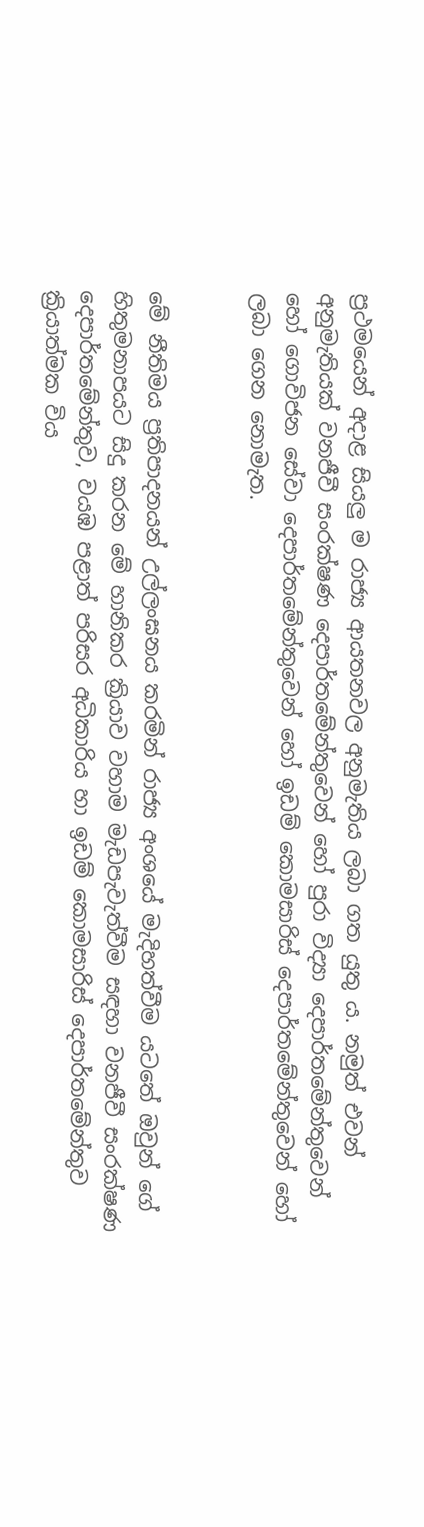ප්‍රථමයෙන් අදාළ සියලු ම රාජ්‍ය ආයතනවල අනුමැතිය ලබා ගත යුතු ය. නමුත් එවන් අනුමැතියක් වනජීවී සංරක්ෂණ දෙපාර්තමේන්තුවෙන් හෝ පුරා විද්‍යා දෙපාර්තමේන්තුවෙන් හෝ ගොවිජන සේවා දෙපාර්තමේන්තුවෙන් හෝ ඉඩම් කොමසාරිස් දෙපාර්තමේන්තුවෙන් හෝ ලබා ගෙන නොමැත.


මේ නීතිමය ප්‍රතිපාදනයන් උල්ලංඝනය කරමින් රාජ්‍ය අංශයේ මැදිහත්වීම යටතේ ඔවුන් ගේ හිතුමනාපයට සිදු කරන මේ හානිකර ක්‍රියාව වහාම මැඩපැවැත්වීම සඳහා වනජීවී සංරක්ෂණ දෙපාර්තමේන්තුව, වයඹ පළාත් පරිසර අධිකාරිය හා ඉඩම් කොමසාරිස් දෙපාර්තමේන්තුව ක්‍රියාත්මක විය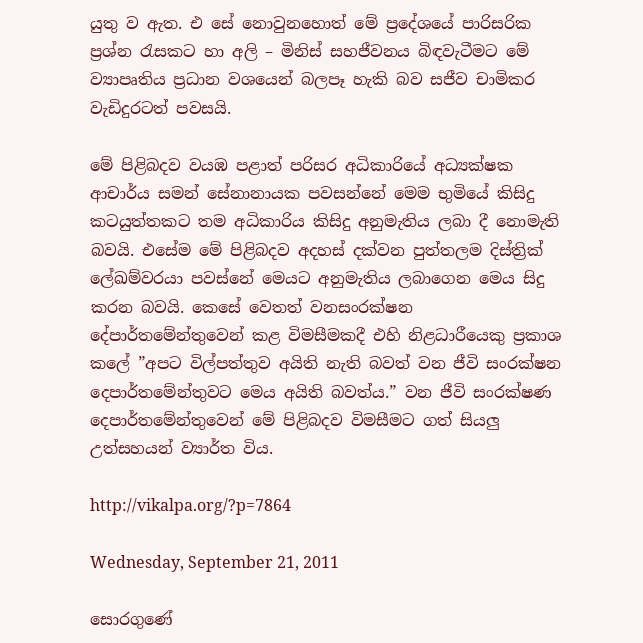යුතු ව ඇත. එ සේ නොවුනහොත් මේ ප්‍රදේශයේ පාරිසරික ප්‍රශ්න රැසකට හා අලි – මිනිස් සහජීවනය බිඳවැටීමට මේ ව්‍යාපෘතිය ප්‍රධාන වශයෙන් බලපෑ හැකි බව සජීව චාමිකර වැඩිදුරටත් පවසයි.

මේ පිළිබදව වයඹ පළාත් පරිසර අධිකාරියේ අධ්‍යක්ෂක ආචාර්ය සමන් සේනානායක පවසන්නේ මෙම භුමියේ කිසිදු කටයුත්තකට තම අධිකාරිය කිසිදු අනුමැතිය ලබා දී නොමැති බවයි. එසේම මේ පිළිබදව අදහස් දක්වන පුත්තලම දිස්ත්‍රික් ලේඛම්වරයා පවස්නේ මෙයට අනුමැතිය ලබාගෙන මෙය සිදු කරන බවයි. කෙසේ වෙතත් වනසංරක්ෂන දේපාර්තමේන්තුවෙන් කළ විමසීමකදී එහි නිළධාරීයෙකු ප්‍රකාශ කලේ ”අපට විල්පත්තුව අයිති නැති බවත් වන ජීවි සංරක්ෂන දෙපාර්තමේන්තුවට මෙය අයිති බවත්ය.” වන ජීවි සංරක්ෂණ දෙපාර්තමේන්තුවෙන් මේ පිළිබදව විමසීමට ගත් සියලු උත්සහයන් ව්‍යාර්ත විය.

http://vikalpa.org/?p=7864

Wednesday, September 21, 2011

සොරගුණේ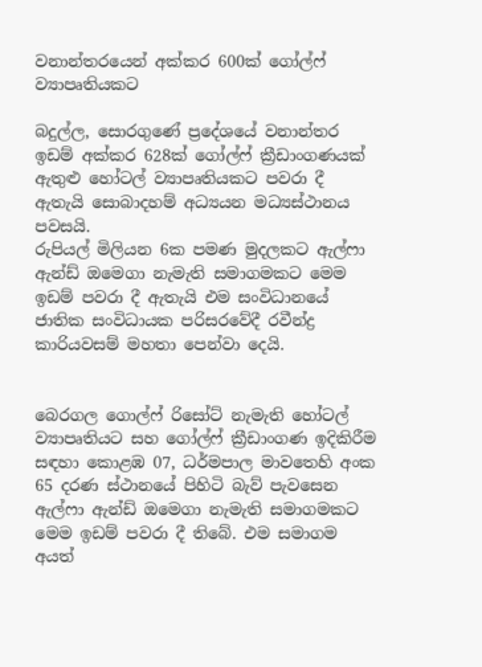වනාන්තරයෙන් අක්කර 600ක් ගෝල්ෆ් ව්‍යාපෘතියකට

බදුල්ල, සොරගුණේ ප්‍රදේශයේ වනාන්තර ඉඩම් අක්කර 628ක් ගෝල්ෆ් ක්‍රීඩාංගණයක් ඇතුළු හෝටල් ව්‍යාපෘතියකට පවරා දී ඇතැයි සොබාදහම් අධ්‍යයන මධ්‍යස්ථානය පවසයි.
රුපියල් මිලියන 6ක පමණ මුදලකට ඇල්ෆා ඇන්ඩ් ඔමෙගා නැමැති සමාගමකට මෙම ඉඩම් පවරා දී ඇතැයි එම සංවිධානයේ ජාතික සංවිධායක පරිසරවේදී රවීන්ද්‍ර කාරියවසම් මහතා පෙන්වා දෙයි.


බෙරගල ගොල්ෆ් රිසෝට් නැමැති හෝටල් ව්‍යාපෘතියට සහ ගෝල්ෆ් ක්‍රීඩාංගණ ඉදිකිරීම සඳහා කොළඹ 07, ධර්මපාල මාවතෙහි අංක 65 දරණ ස්ථානයේ පිහිටි බැව් පැවසෙන ඇල්ෆා ඇන්ඩ් ඔමෙගා නැමැති සමාගමකට මෙම ඉඩම් පවරා දී තිබේ. එම සමාගම අයත්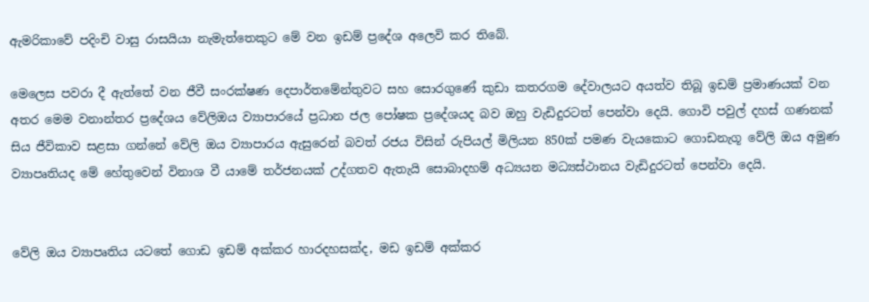ඇමරිකාවේ පදිංචි වාසු රාසයියා නැමැත්තෙකුට මේ වන ඉඩම් ප්‍රදේශ අලෙවි කර තිබේ.

මෙලෙස පවරා දී ඇත්තේ වන ජීවී සංරක්ෂණ දෙපාර්තමේන්තුවට සහ සොරගුණේ කුඩා කතරගම දේවාලයට අයත්ව තිබූ ඉඩම් ප්‍රමාණයක් වන අතර මෙම වනාන්තර ප්‍රදේශය වේලිඔය ව්‍යාපාරයේ ප්‍රධාන ජල පෝෂක ප්‍රදේශයද බව ඔහු වැඩිදුරටත් පෙන්වා දෙයි. ගොවි පවුල් දහස් ගණනක් සිය ජීවිකාව සළසා ගන්නේ වේලි ඔය ව්‍යාපාරය ඇසුරෙන් බවත් රජය විසින් රුපියල් මිලියන 850ක් පමණ වැයකොට ගොඩනැගූ වේලි ඔය අමුණ ව්‍යාපෘතියද මේ හේතුවෙන් විනාශ වී යාමේ තර්ජනයක් උද්ගතව ඇතැයි සොබාදහම් අධ්‍යයන මධ්‍යස්ථානය වැඩිදුරටත් පෙන්වා දෙයි.


වේලි ඔය ව්‍යාපෘතිය යටතේ ගොඩ ඉඩම් අක්කර හාරදහසක්ද, මඩ ඉඩම් අක්කර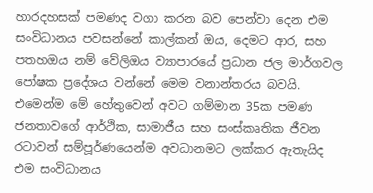හාරදහසක් පමණද වගා කරන බව පෙන්වා දෙන එම සංවිධානය පවසන්නේ කාල්කන් ඔය, දෙමට ආර, සහ පතහඔය නම් වේලිඔය ව්‍යාපාර‍යේ ප්‍රධාන ජල මාර්ගවල පෝෂක ප්‍රදේශය වන්නේ මෙම වනාන්තරය බවයි. එමෙන්ම මේ හේතුවෙන් අවට ගම්මාන 35ක පමණ ජනතාවගේ ආර්ථික, සාමාජීය සහ සංස්කෘතික ජීවන රටාවන් සම්පූර්ණයෙන්ම අවධානමට ලක්කර ඇතැයිද එම සංවිධානය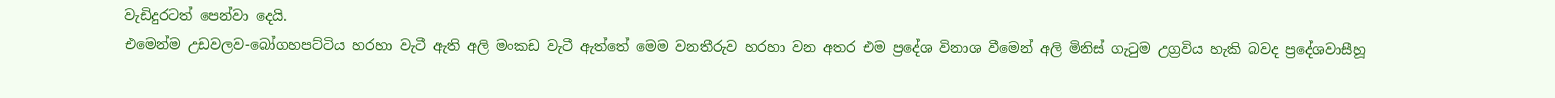වැඩිදුරටත් පෙන්වා දෙයි.
එමෙන්ම උඩවලව-බෝගහපට්ටිය හරහා වැටී ඇති අලි මංකඩ වැටී ඇත්තේ මෙම වනතීරුව හරහා වන අතර එම ප්‍රදේශ විනාශ වීමෙන් අලි මිනිස් ගැටුම උග්‍රවිය හැකි බවද ප්‍රදේශවාසීහූ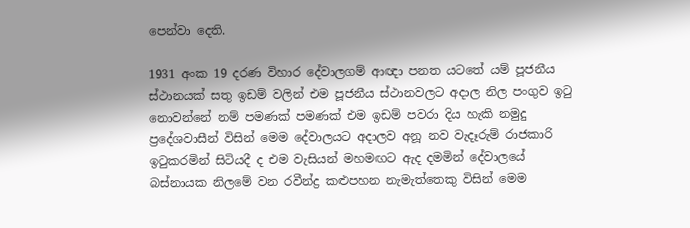පෙන්වා දෙති.

1931 අංක 19 දරණ විහාර දේවාලගම් ආඥා පනත යටතේ යම් පූජනීය ස්ථානයක් සතු ඉඩම් වලින් එම පූජනීය ස්ථානවලට අදාල නිල පංගුව ඉ‍ටු නොවන්නේ නම් පමණක් පමණක් එම ඉඩම් පවරා දිය හැකි නමුදු ප්‍රදේශවාසීන් විසින් මෙම දේවාලයට අදාලව අනූ නව වැදෑරුම් රාජකාරි ඉටුකරමින් සිටියදී ද එම වැසියන් මහමඟට ඇද දමමින් දේවාලයේ බස්නායක නිලමේ වන රවීන්ද්‍ර කළුපහන නැමැත්තෙකු විසින් මෙම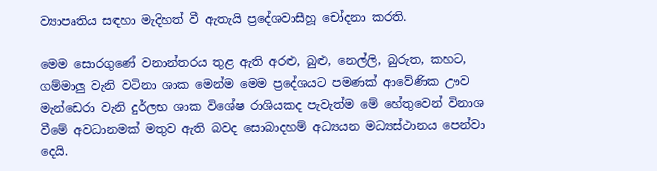ව්‍යාපෘතිය සඳහා මැදිහත් වී ඇතැයි ප්‍රදේශවාසීහූ චෝදනා කරති.

මෙම සොරගුණේ වනාන්තරය තුළ ඇති අරළු, බුළු, නෙල්ලි, බුරුත, කහට, ගම්මාලු වැනි වටිනා ශාක මෙන්ම මෙම ප්‍රදේශයට පමණක් ආවේණික ඌව මැන්ඩෙරා වැනි දුර්ලභ ශාක විශේෂ රාශියකද පැවැත්ම මේ හේතුවෙන් විනාශ වීමේ අවධානමක් මතුව ඇති බවද සොබාදහම් අධ්‍යයන මධ්‍යස්ථානය පෙන්වා දෙයි.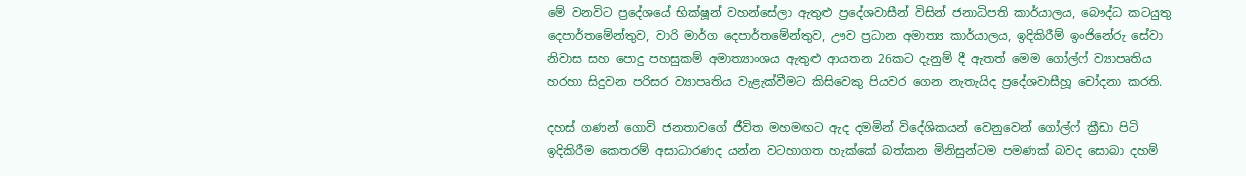මේ වනවිට ප්‍රදේශයේ භික්ෂූන් වහන්සේලා ඇතුළු ප්‍රදේශවාසීන් විසින් ජනාධිපති කාර්යාලය, බෞද්ධ කටයුතු දෙපාර්තමේන්තුව, වාරි මාර්ග දෙපාර්තමේන්තුව, ඌව ප්‍රධාන අමාත්‍ය කාර්යාලය, ඉදිකිරීම් ඉංජිනේරු සේවා නිවාස සහ පොදු පහසුකම් අමාත්‍යාංශය ඇතුළු ආයතන 26කට දැනුම් දී ඇතත් මෙම ගෝල්ෆ් ව්‍යාපෘතිය හරහා සිදුවන පරිසර ව්‍යාපෘතිය වැළැක්වීමට කිසිවෙකු පියවර ගෙන නැතැයිද ප්‍රදේශවාසීහූ චෝදනා කරති.

දහස් ගණන් ගොවි ජනතාවගේ ජීවිත මහමඟට ඇද දමමින් විදේශිකයන් වෙනුවෙන් ගෝල්ෆ් ක්‍රීඩා පිටි ඉදිකිරීම කෙ‍තරම් අසාධාරණද යන්න වටහාගත හැක්කේ බත්කන මිනිසුන්ටම පමණක් බවද සොබා දහම්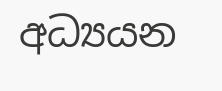අධ්‍යයන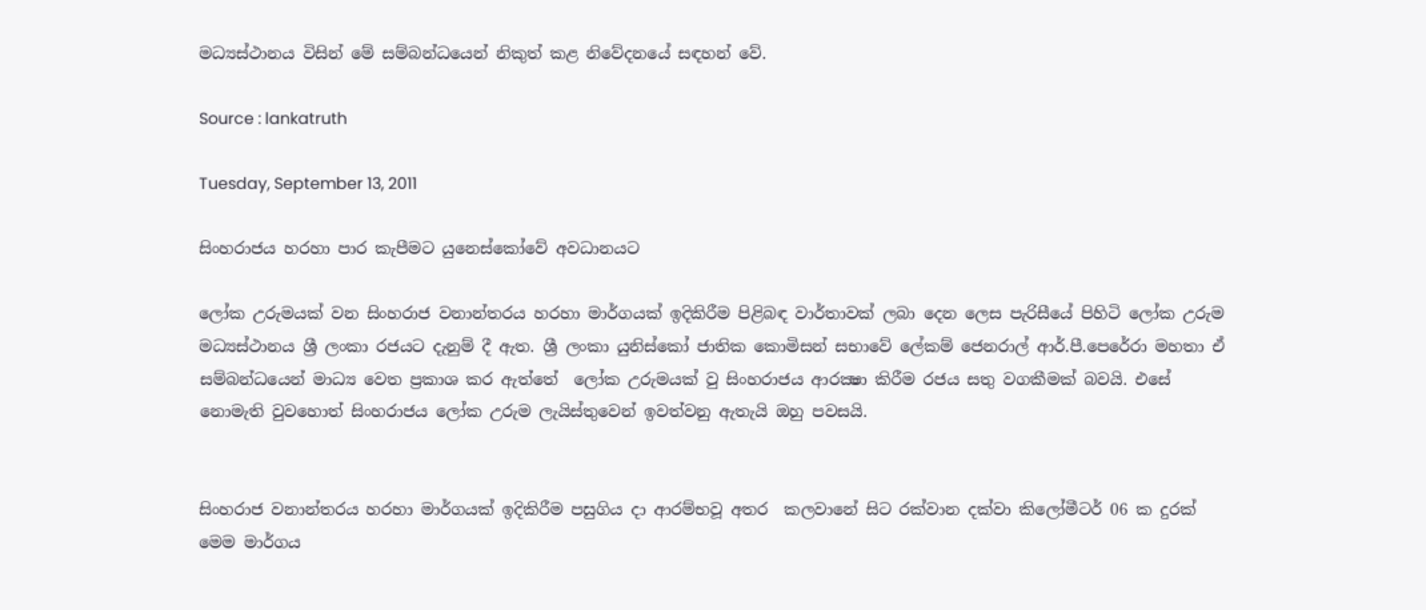මධ්‍යස්ථානය විසින් මේ සම්බන්ධයෙන් නිකුත් කළ නිවේදනයේ සඳහන් වේ.

Source : lankatruth

Tuesday, September 13, 2011

සිංහරාජය හරහා පාර කැපීමට යුනෙස්කෝවේ අවධානයට

ලෝක උරුමයක් වන සිංහරාජ වනාන්තරය හරහා මාර්ගයක් ඉදිකිරීම පිළිබඳ වාර්තාවක් ලබා දෙන ලෙස පැරිසීයේ පිහිටි ලෝක උරුම මධ්‍යස්ථානය ශ්‍රී ලංකා රජයට දැනුම් දී ඇත. ශ්‍රී ලංකා යුනිස්කෝ ජාතික කොමිසන් සභාවේ ලේකම් ජෙනරාල් ආර්.පී.පෙරේරා මහතා ඒ සම්බන්ධයෙන් මාධ්‍ය වෙත ප්‍රකාශ කර ඇත්තේ  ලෝක උරුමයක් වු සිංහරාජය ආරක්‍ෂා කිරීම රජය සතු වගකීමක් බවයි. එසේ නොමැති වුවහොත් සිංහරාජය ලෝක උරුම ලැයිස්තුවෙන් ඉවත්වනු ඇතැයි ඔහු පවසයි.


සිංහරාජ වනාන්තරය හරහා මාර්ගයක් ඉදිකිරීම පසුගිය දා ආරම්භවූ අතර  කලවානේ සිට රක්වාන දක්වා කිලෝමීටර් 06 ක දුරක් මෙම මාර්ගය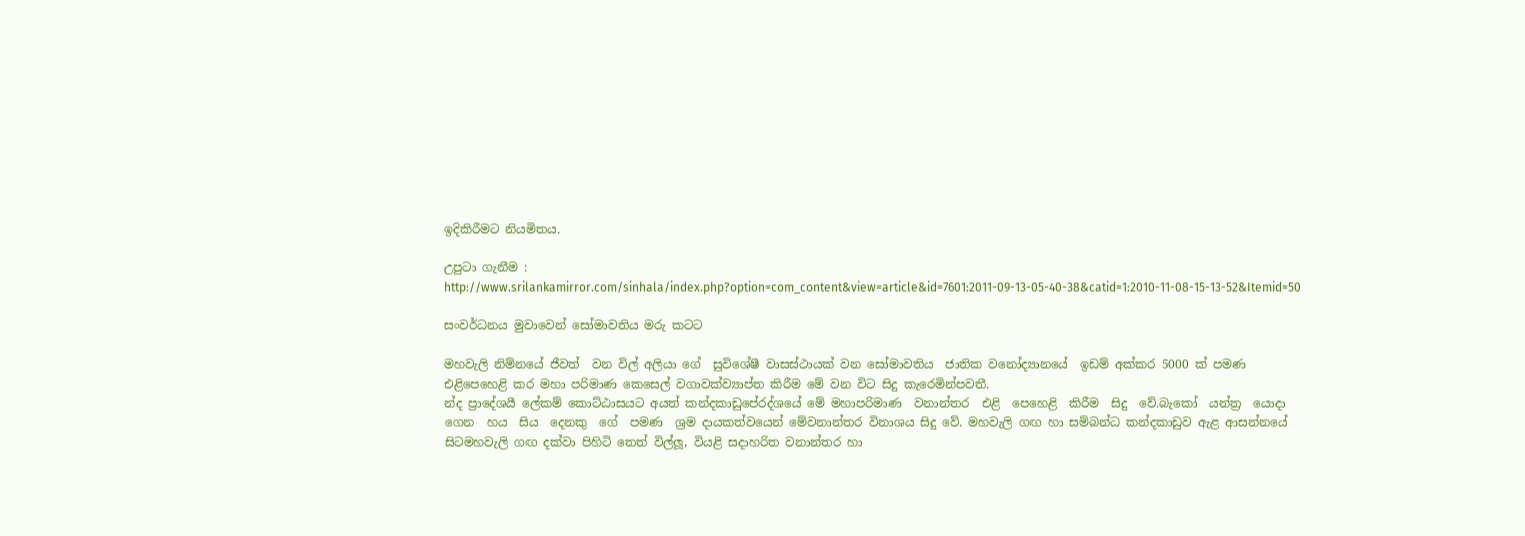ඉදිකිරීමට නියමිතය.

උපුටා ගැනීම : http://www.srilankamirror.com/sinhala/index.php?option=com_content&view=article&id=7601:2011-09-13-05-40-38&catid=1:2010-11-08-15-13-52&Itemid=50

සංවර්ධනය මුවාවෙන් සෝමාවතිය මරු කටට

මහවැලි නිම්නයේ ජීවත්  වන විල් අලියා ගේ  සුවිශේෂී වාසස්ථායක් වන සෝමාවතිය  ජාතික වනෝද්‍යානයේ  ඉඩම් අක්කර 5000 ක් පමණ එළිපෙහෙළි කර මහා පරිමාණ කෙසෙල් වගාවක්ව්‍යාප්ත කිරීම මේ වන විට සිදු කැරෙමින්පවතී.
න්ද ප්‍රාදේශයී ලේකම් කොට්ඨාසයට අයත් කන්දකාඩුපේ‍රද්ශයේ මේ මහාපරිමාණ  වනාන්තර  එළි  පෙහෙළි  කිරීම  සිදු  වේ.බැකෝ  යන්ත්‍ර  යොදා  ගෙන  හය  සිය  දෙනකු  ගේ  පමණ  ශ්‍රම දායකත්වයෙන් මේවනාන්තර විනාශය සිදු වේ. මහවැලි ගඟ හා සම්බන්ධ කන්දකාඩුව ඇළ ආසන්නයේ සිටමහවැලි ගඟ දක්වා පිහිටි තෙත් විල්ලූ, වියළි සදාහරිත වනාන්තර හා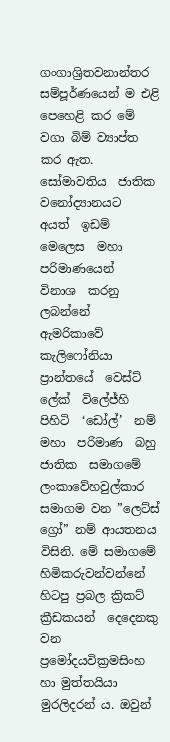ගංගාශ්‍රිතවනාන්තර සම්පූර්ණයෙන් ම එළි පෙහෙළි කර මේ වගා බිම් ව්‍යාප්ත කර ඇත.
සෝමාවතිය  ජාතික  වනෝද්‍යානයට  අයත්  ඉඩම්  මෙලෙස  මහා  පරිමාණයෙන්  විනාශ  කරනු  ලබන්නේ  ඇමරිකාවේ කැලිෆෝනියා  ප්‍රාන්තයේ  වෙස්ට්  ලේක්  විලේජ්හි  පිහිටි  ‘ඩෝල්’  නම්  මහා  පරිමාණ  බහු  ජාතික  සමාගමේ  ලංකාවේහවුල්කාර සමාගම වන ”ලෙට්ස් ග්‍රෝ” නම් ආයතනය විසිනි. මේ සමාගමේ හිමිකරුවන්වන්නේ හිටපු ප්‍රබල ක්‍රිකට් ක්‍රීඩකයන්  දෙදෙනකු වන ප්‍රමෝදයවික්‍රමසිංහ හා මුත්තයියා මුරලිදරන් ය. ඔවුන්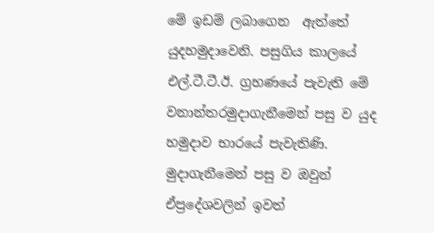මේ ඉඩම් ලබාගෙන  ඇත්තේ යුදහමුදාවෙනි. පසුගිය කාලයේ එල්.ටී.ටී.ඊ. ග්‍රහණයේ පැවැති මේ වනාන්තරමුදාගැනීමෙන් පසු ව යුද හමුදාව භාරයේ පැවැතිණි. මුදාගැනීමෙන් පසු ව ඔවුන් ඒප්‍රදේශවලින් ඉවත්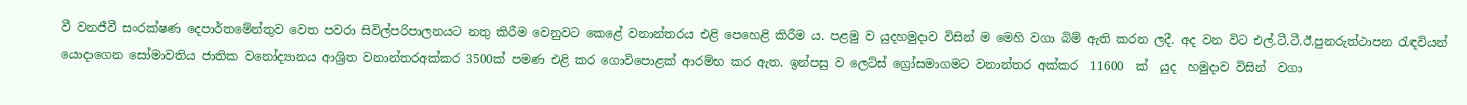වී වනජීවී සංරක්ෂණ දෙපාර්තමේන්තුව වෙත පවරා සිවිල්පරිපාලනයට නතු කිරීම වෙනුවට කෙළේ වනාන්තරය එළි පෙහෙළි කිරීම ය. පළමු ව යුදහමුදාව විසින් ම මෙහි වගා බිම් ඇති කරන ලදී. අද වන විට එල්.ටී.ටී.ඊ.පුනරුත්ථාපන රැඳවියන් යොදාගෙන සෝමාවතිය ජාතික වනෝද්‍යානය ආශ්‍රිත වනාන්තරඅක්කර 3500ක් පමණ එළි කර ගොවිපොළක් ආරම්භ කර ඇත. ඉන්පසු ව ලෙට්ස් ග්‍රෝසමාගමට වනාන්තර අක්කර  11600  ක්  යුද  හමුදාව විසින්  වගා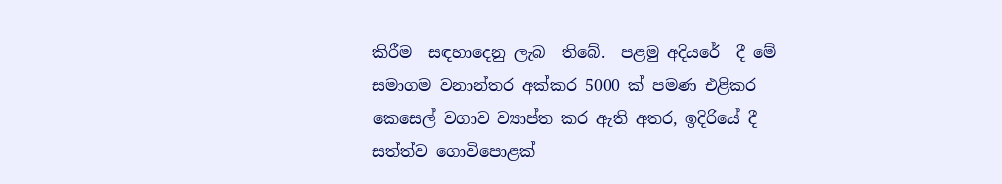කිරීම  සඳහාදෙනු ලැබ  තිබේ.  පළමු අදියරේ  දී මේ සමාගම වනාන්තර අක්කර 5000 ක් පමණ එළිකර කෙසෙල් වගාව ව්‍යාප්ත කර ඇති අතර, ඉදිරියේ දී සත්ත්ව ගොවිපොළක්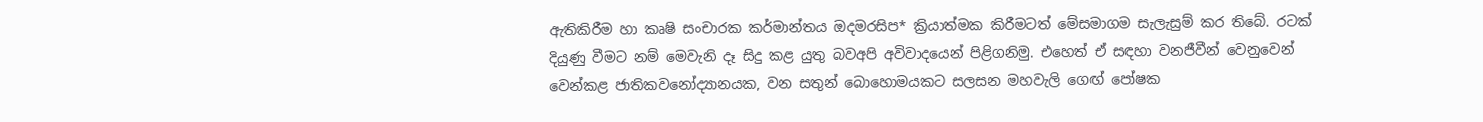ඇතිකිරීම හා කෘෂි සංචාරක කර්මාන්තය ඔදමරසිප* ක්‍රියාත්මක කිරීමටත් මේසමාගම සැලැසුම් කර තිබේ. රටක් දියුණු වීමට නම් මෙවැනි දෑ සිදු කළ යුතු බවඅපි අවිවාදයෙන් පිළිගනිමු. එහෙත් ඒ සඳහා වනජීවීන් වෙනුවෙන් වෙන්කළ ජාතිකවනෝද්‍යානයක, වන සතුන් බොහොමයකට සලසන මහවැලි ගෙඟ් පෝෂක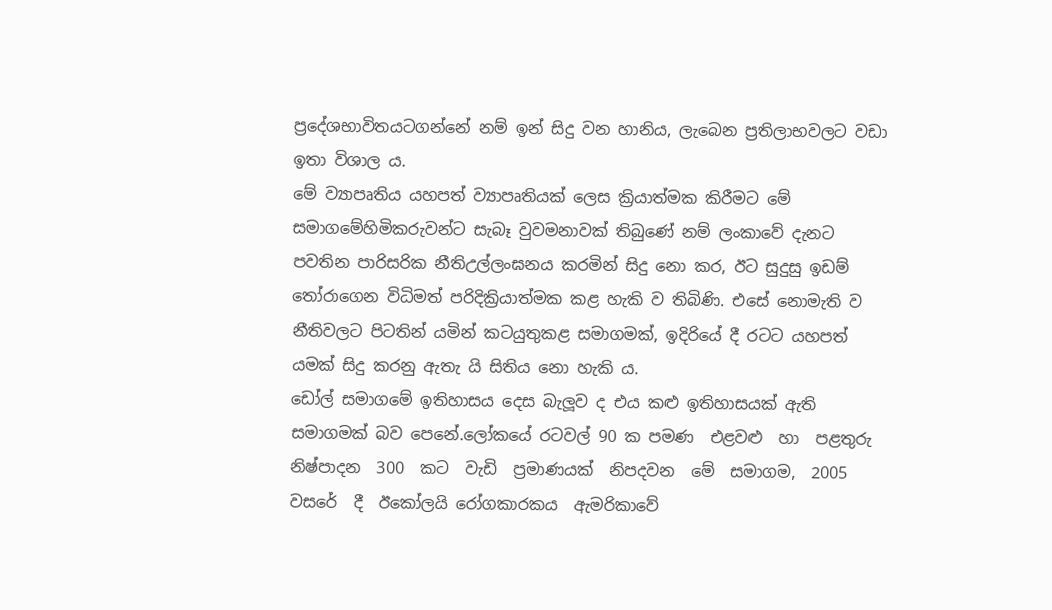ප්‍රදේශභාවිතයටගන්නේ නම් ඉන් සිදු වන හානිය, ලැබෙන ප්‍රතිලාභවලට වඩා ඉතා විශාල ය.
මේ ව්‍යාපෘතිය යහපත් ව්‍යාපෘතියක් ලෙස ක්‍රියාත්මක කිරීමට මේ සමාගමේහිමිකරුවන්ට සැබෑ වුවමනාවක් තිබුණේ නම් ලංකාවේ දැනට පවතින පාරිසරික නීතිඋල්ලංඝනය කරමින් සිදු නො කර, ඊට සුදුසු ඉඩම් තෝරාගෙන විධිමත් පරිදික්‍රියාත්මක කළ හැකි ව තිබිණි. එසේ නොමැති ව නීතිවලට පිටතින් යමින් කටයුතුකළ සමාගමක්, ඉදිරියේ දී රටට යහපත් යමක් සිදු කරනු ඇතැ යි සිතිය නො හැකි ය.
ඩෝල් සමාගමේ ඉතිහාසය දෙස බැලූව ද එය කළු ඉතිහාසයක් ඇති සමාගමක් බව පෙනේ.ලෝකයේ රටවල් 90 ක පමණ  එළවළු  හා  පළතුරු  නිෂ්පාදන  300  කට  වැඩි  ප්‍රමාණයක්  නිපදවන  මේ  සමාගම,  2005  වසරේ  දී  ඊකෝලයි රෝගකාරකය  ඇමරිකාවේ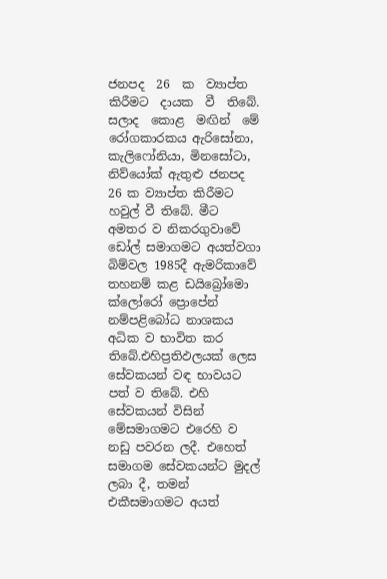ජනපද  26  ක  ව්‍යාප්ත  කිරීමට  දායක  වී  තිබේ.  සලාද  කොළ  මඟින්  මේ  රෝගකාරකය ඇරිසෝනා, කැලිෆෝනියා, මිනසෝටා, නිව්යෝක් ඇතුළු ජනපද 26 ක ව්‍යාප්ත කිරීමට හවුල් වී තිබේ. මීට අමතර ව නිකරගුවාවේ ඩෝල් සමාගමට අයත්වගා බිම්වල 1985දී ඇමරිකාවේ තහනම් කළ ඩයිබ්‍රෝමො ක්ලෝරෝ ප්‍රොපේන් නම්පළිබෝධ නාශකය අධික ව භාවිත කර තිබේ.එහිප්‍රතිඵලයක් ලෙස සේවකයන් වඳ භාවයට පත් ව තිබේ. එහි සේවකයන් විසින් මේසමාගමට එරෙහි ව නඩු පවරන ලදී. එහෙත් සමාගම සේවකයන්ට මුදල් ලබා දී, තමන් එකීසමාගමට අයත්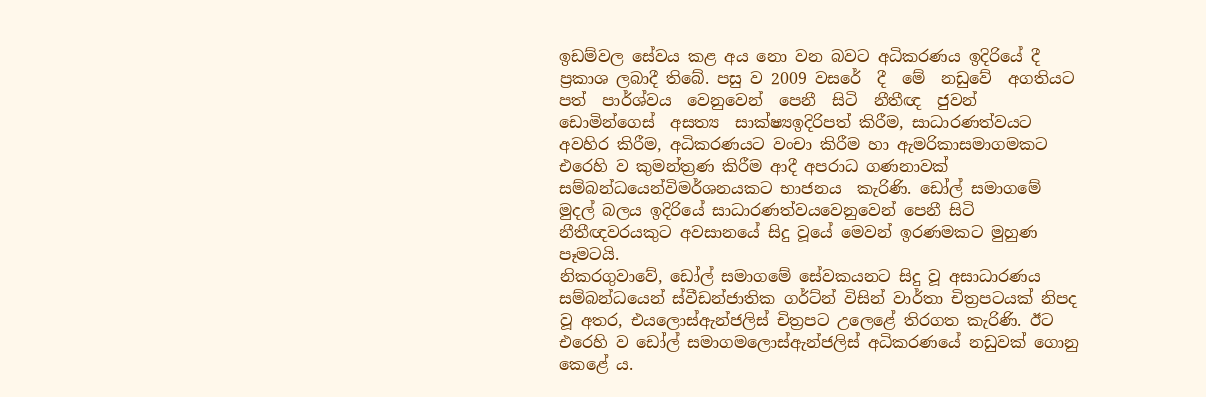ඉඩම්වල සේවය කළ අය නො වන බවට අධිකරණය ඉදිරියේ දී ප්‍රකාශ ලබාදී තිබේ. පසු ව 2009 වසරේ  දී  මේ  නඩුවේ  අගතියට  පත්  පාර්ශ්වය  වෙනුවෙන්  පෙනී  සිටි  නීතීඥ  ජුවන්  ඩොමින්ගෙස්  අසත්‍ය  සාක්ෂ්‍යඉදිරිපත් කිරීම, සාධාරණත්වයට අවහිර කිරීම, අධිකරණයට වංචා කිරීම හා ඇමරිකාසමාගමකට එරෙහි ව කුමන්ත්‍රණ කිරීම ආදී අපරාධ ගණනාවක් සම්බන්ධයෙන්විමර්ශනයකට භාජනය  කැරිණි. ඩෝල් සමාගමේ මුදල් බලය ඉදිරියේ සාධාරණත්වයවෙනුවෙන් පෙනී සිටි නීතීඥවරයකුට අවසානයේ සිදු වූයේ මෙවන් ඉරණමකට මුහුණ පෑමටයි.
නිකරගුවාවේ, ඩෝල් සමාගමේ සේවකයනට සිදු වූ අසාධාරණය සම්බන්ධයෙන් ස්වීඩන්ජාතික ගර්ට්න් විසින් වාර්තා චිත්‍රපටයක් නිපද වූ අතර, එයලොස්ඇන්ජලිස් චිත්‍රපට උලෙළේ තිරගත කැරිණි. ඊට එරෙහි ව ඩෝල් සමාගමලොස්ඇන්ජලිස් අධිකරණයේ නඩුවක් ගොනු කෙළේ ය.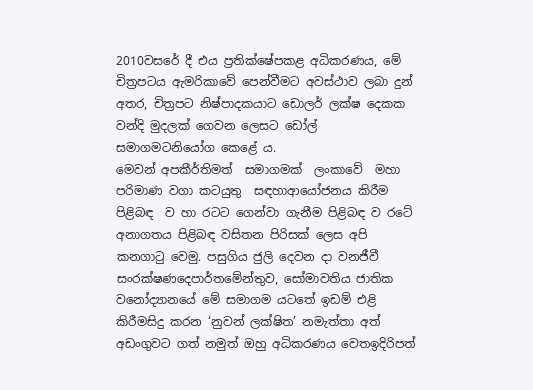2010වසරේ දී එය ප්‍රතික්ෂේපකළ අධිකරණය, මේ චිත්‍රපටය ඇමරිකාවේ පෙන්වීමට අවස්ථාව ලබා දුන් අතර, චිත්‍රපට නිෂ්පාදකයාට ඩොලර් ලක්ෂ දෙකක වන්දි මුදලක් ගෙවන ලෙසට ඩෝල් සමාගමටනියෝග කෙළේ ය.
මෙවන් අපකීර්තිමත්  සමාගමක්  ලංකාවේ  මහා පරිමාණ වගා කටයුතු  සඳහාආයෝජනය කිරීම  පිළිබඳ  ව හා රටට ගෙන්වා ගැනීම පිළිබඳ ව රටේ අනාගතය පිළිබඳ වසිතන පිරිසක් ලෙස අපි කනගාටු වෙමු. පසුගිය ජුලි දෙවන දා වනජීවී සංරක්ෂණදෙපාර්තමේන්තුව, සෝමාවතිය ජාතික  වනෝද්‍යානයේ මේ සමාගම යටතේ ඉඩම් එළි කිරීමසිදු කරන ‘නුවන් ලක්ෂිත’ නමැත්තා අත් අඩංගුවට ගත් නමුත් ඔහු අධිකරණය වෙතඉදිරිපත්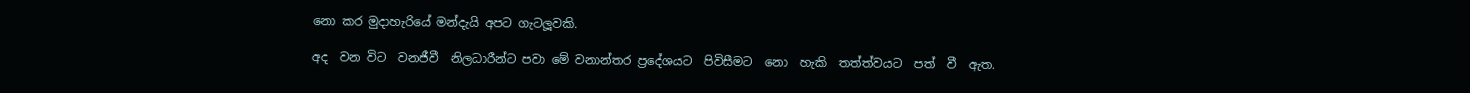නො කර මුදාහැරියේ මන්දැයි අපට ගැටලූවකි.

අද  වන විට  වනජීවී  නිලධාරීන්ට පවා මේ වනාන්තර ප්‍රදේශයට  පිවිසීමට  නො  හැකි  තත්ත්වයට  පත්  වී  ඇත.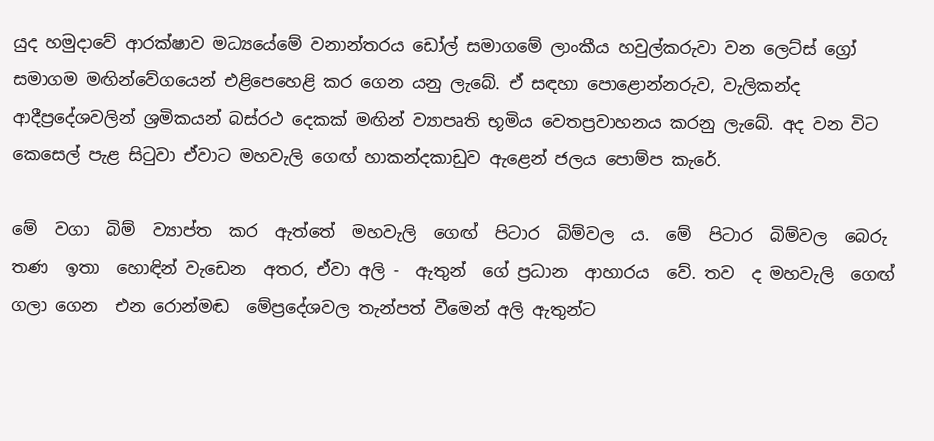යුද හමුදාවේ ආරක්ෂාව මධ්‍යයේමේ වනාන්තරය ඩෝල් සමාගමේ ලාංකීය හවුල්කරුවා වන ලෙට්ස් ග්‍රෝ සමාගම මඟින්වේගයෙන් එළිපෙහෙළි කර ගෙන යනු ලැබේ. ඒ සඳහා පොළොන්නරුව, වැලිකන්ද ආදීප්‍රදේශවලින් ශ්‍රමිකයන් බස්රථ දෙකක් මඟින් ව්‍යාපෘති භූමිය වෙතප්‍රවාහනය කරනු ලැබේ. අද වන විට කෙසෙල් පැළ සිටුවා ඒවාට මහවැලි ගෙඟ් හාකන්දකාඩුව ඇළෙන් ජලය පොම්ප කැරේ.

මේ  වගා  බිම්  ව්‍යාප්ත  කර  ඇත්තේ  මහවැලි  ගෙඟ්  පිටාර  බිම්වල  ය.  මේ  පිටාර  බිම්වල  බෙරු  තණ  ඉතා  හොඳින් වැඩෙන  අතර, ඒවා අලි -  ඇතුන්  ගේ ප්‍රධාන  ආහාරය  වේ. තව  ද මහවැලි  ගෙඟ් ගලා ගෙන  එන රොන්මඬ  මේප්‍රදේශවල තැන්පත් වීමෙන් අලි ඇතුන්ට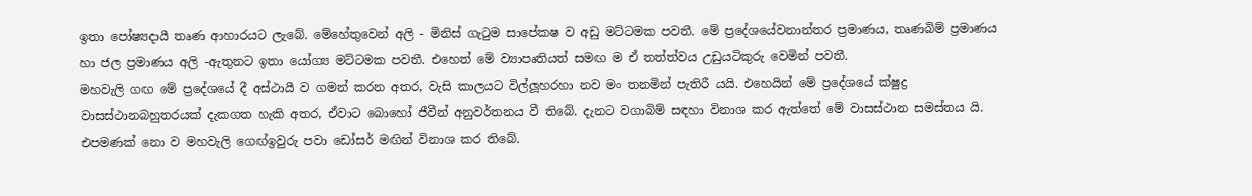ඉතා පෝෂ්‍යදායී තෘණ ආහාරයට ලැබේ. මේහේතුවෙන් අලි - මිනිස් ගැටුම සාපේකෂ ව අඩු මට්ටමක පවතී. මේ ප්‍රදේශයේවනාන්තර ප්‍රමාණය, තෘණබිම් ප්‍රමාණය හා ජල ප්‍රමාණය අලි -ඇතුනට ඉතා යෝග්‍ය මට්ටමක පවතී. එහෙත් මේ ව්‍යාපෘතියත් සමඟ ම ඒ තත්ත්වය උඩුයටිකුරු වෙමින් පවතී.
මහවැලි ගඟ මේ ප්‍රදේශයේ දී අස්ථායී ව ගමන් කරන අතර, වැසි කාලයට විල්ලූහරහා නව මං තනමින් පැතිරී යයි. එහෙයින් මේ ප්‍රදේශයේ ක්ෂුද්‍ර වාසස්ථානබහුතරයක් දැකගත හැකි අතර, ඒවාට බොහෝ ජීවීන් අනුවර්තනය වී තිබේ. දැනට වගාබිම් සඳහා විනාශ කර ඇත්තේ මේ වාසස්ථාන සමස්තය යි. එපමණක් නො ව මහවැලි ගෙඟ්ඉවුරු පවා ඩෝසර් මඟින් විනාශ කර තිබේ.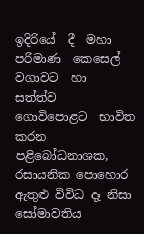ඉදිරියේ  දී  මහා  පරිමාණ  කෙසෙල්  වගාවට  හා  සත්ත්ව  ගොවිපොළට  භාවිත  කරන  පළිබෝධනාශක,  රසායනික පොහොර ඇතුළු විවිධ දෑ නිසා සෝමාවතිය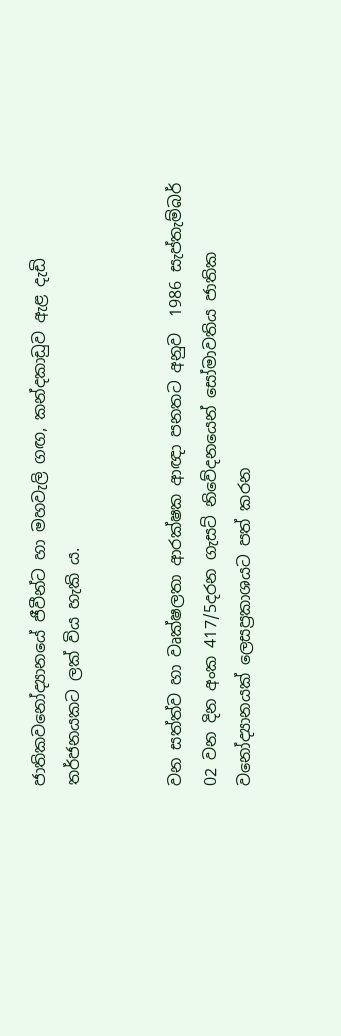ජාතිකවනෝද්‍යානයේ ජීවීන්ට හා මහවැලි ගඟ, කන්දකාඩුව ඇළ දැඩි
තර්ජනයකට ලක් විය හැකි ය.


වන සත්ත්ව හා වෘක්ෂලතා ආරක්ෂක ආඥා පනතට අනුව  1986 සැප්තැම්බර් 02 වන දින අංක 417/5දරන ගැසට් නිවේදනයෙන් සෝමාවතිය ජාතික වනෝද්‍යානයක් ලෙසප්‍රකාශයට පත් කරන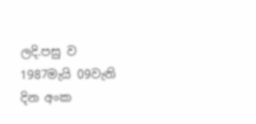ලදි.පසු ව 1987මැයි 09වැනි දින අංක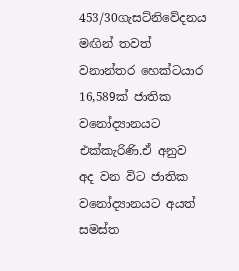453/30ගැසට්නිවේදනය මඟින් තවත් වනාන්තර හෙක්ටයාර 16,589ක් ජාතික වනෝද්‍යානයට එක්කැරිණි.ඒ අනුව අද වන විට ජාතික වනෝද්‍යානයට අයත් සමස්ත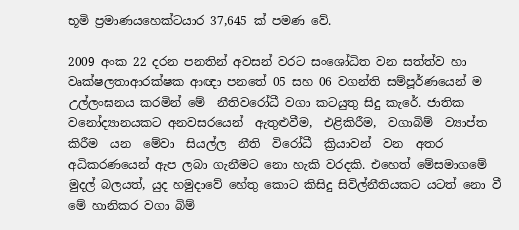භූමි ප්‍රමාණයහෙක්ටයාර 37,645 ක් පමණ වේ.

2009 අංක 22 දරන පනතින් අවසන් වරට සංශෝධිත වන සත්ත්ව හා වෘක්ෂලතාආරක්ෂක ආඥා පනතේ 05 සහ 06 වගන්ති සම්පූර්ණයෙන් ම උල්ලංඝනය කරමින් මේ  නීතිවරෝධී වගා කටයුතු සිදු කැරේ. ජාතික  වනෝද්‍යානයකට අනවසරයෙන්  ඇතුළුවීම,  එළිකිරීම,  වගාබිම්  ව්‍යාප්ත  කිරීම  යන  මේවා  සියල්ල  නීති  විරෝධී  ක්‍රියාවන්  වන  අතර අධිකරණයෙන් ඇප ලබා ගැනීමට නො හැකි වරදකි. එහෙත් මේසමාගමේ මුදල් බලයත්, යුද හමුදාවේ හේතු කොට කිසිදු සිවිල්නීතියකට යටත් නො වී මේ හානිකර වගා බිම්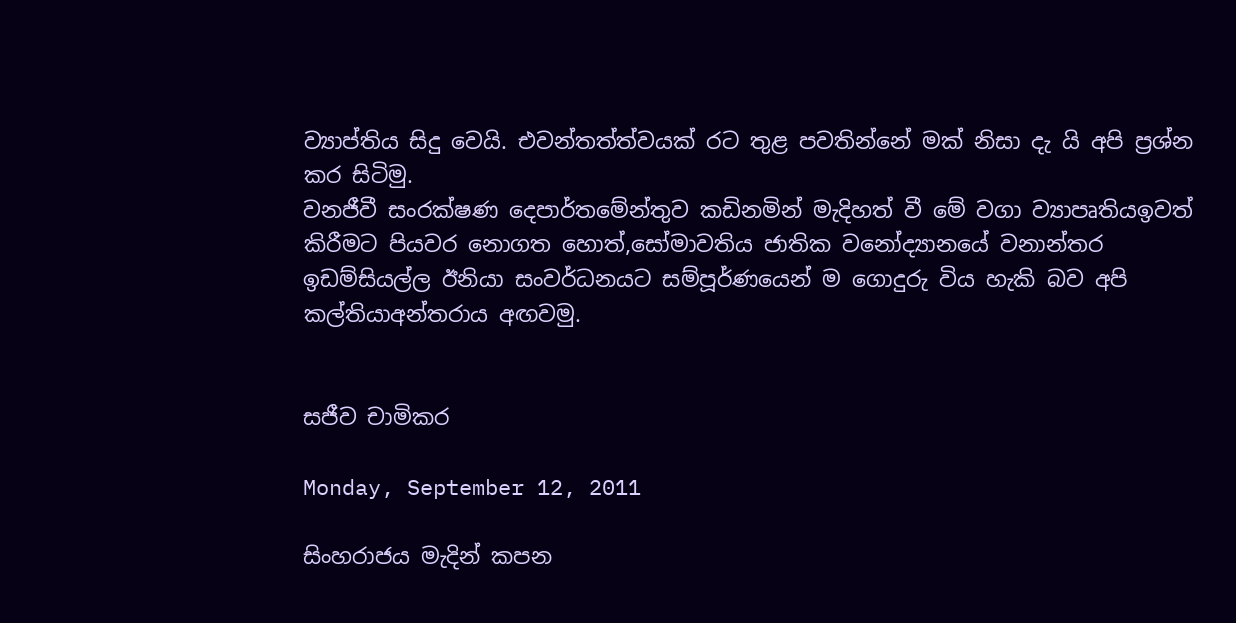ව්‍යාප්තිය සිදු වෙයි. එවන්තත්ත්වයක් රට තුළ පවතින්නේ මක් නිසා දැ යි අපි ප්‍රශ්න කර සිටිමු.
වනජීවී සංරක්ෂණ දෙපාර්තමේන්තුව කඩිනමින් මැදිහත් වී මේ වගා ව්‍යාපෘතියඉවත් කිරීමට පියවර නොගත හොත්,සෝමාවතිය ජාතික වනෝද්‍යානයේ වනාන්තර ඉඩම්සියල්ල ඊනියා සංවර්ධනයට සම්පූර්ණයෙන් ම ගොදුරු විය හැකි බව අපි කල්තියාඅන්තරාය අඟවමු.


සජීව චාමිකර

Monday, September 12, 2011

සිංහරාජය මැදින් කපන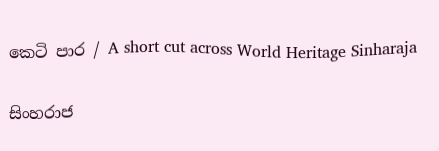කෙටි පාර / A short cut across World Heritage Sinharaja

සිංහරාජ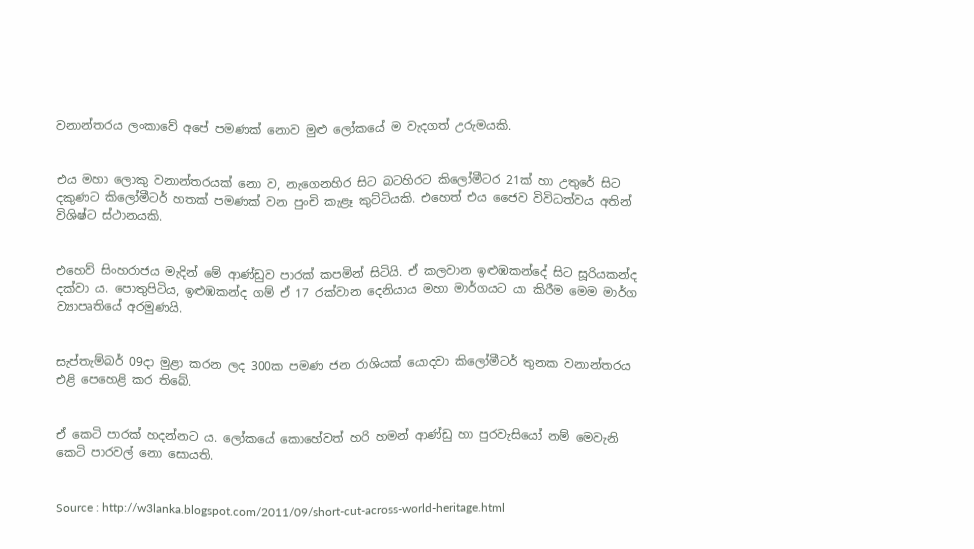වනාන්තරය ලංකාවේ අපේ පමණක් නොව මුළු ලෝකයේ ම වැදගත් උරුමයකි.


එය මහා ලොකු වනාන්තරයක් නො ව, නැගෙනහිර සිට බටහිරට කිලෝමීටර 21ක් හා උතුරේ සිට දකුණට කිලෝමීටර් හතක් පමණක් වන පුංචි කැළෑ කුට්ටියකි. එහෙත් එය ජෛව විවිධත්වය අතින් විශිෂ්ට ස්ථානයකි.


එහෙව් සිංහරාජය මැදින් මේ ආණ්ඩුව පාරක් කපමින් සිටියි. ඒ කලවාන ඉළුඹකන්දේ සිට සූරියකන්ද දක්වා ය. පොතුපිටිය, ඉළුඹකන්ද ගම් ඒ 17 රක්වාන දෙනියාය මහා මාර්ගයට යා කිරීම මෙම මාර්ග ව්‍යාපෘතියේ අරමුණයි.


සැප්තැම්බර් 09දා මුළා කරන ලද 300ක පමණ ජන රාශියක් යොදවා කිලෝමීටර් තුනක වනාන්තරය එළි පෙහෙළි කර තිබේ.


ඒ කෙටි පාරක් හදන්නට ය. ලෝකයේ කොහේවත් හරි හමන් ආණ්ඩු හා පුරවැසියෝ නම් මෙවැනි කෙටි පාරවල් නො සොයති.


Source : http://w3lanka.blogspot.com/2011/09/short-cut-across-world-heritage.html